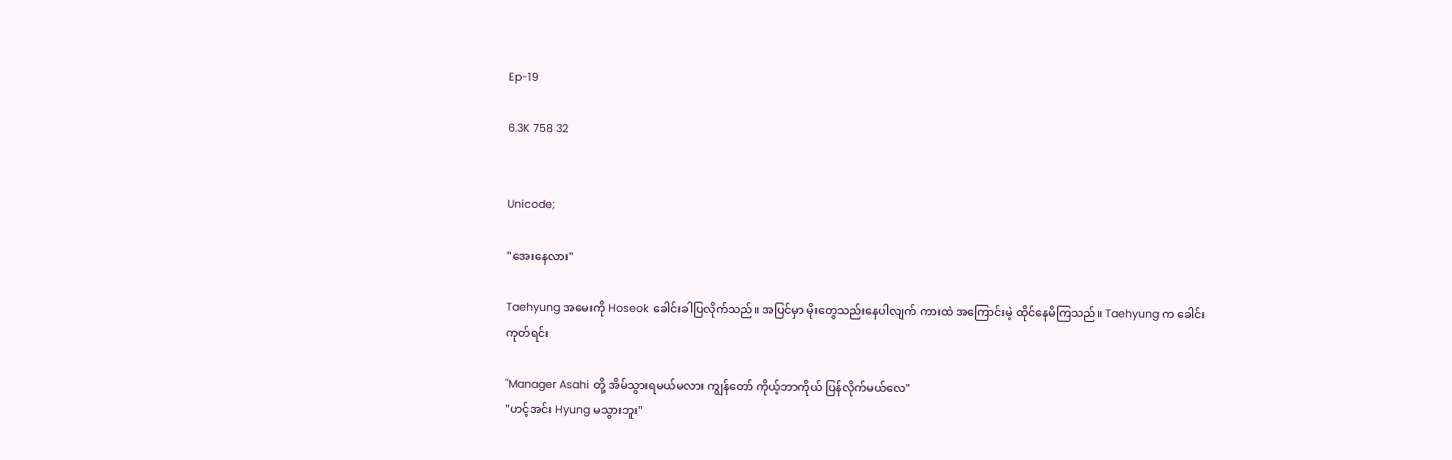Ep-19

6.3K 758 32


Unicode;

"အေးနေလား"

Taehyung အမေးကို Hoseok ခေါင်းခါပြလိုက်သည်။ အပြင်မှာ မိုးတွေသည်းနေပါလျက် ကားထဲ အကြောင်းမဲ့ ထိုင်နေမိကြသည်။ Taehyung က ခေါင်းကုတ်ရင်း

"Manager Asahi တို့ အိမ်သွားရမယ်မလား ကျွန်တော် ကိုယ့်ဘာကိုယ် ပြန်လိုက်မယ်လေ"
"ဟင့်အင်း Hyung မသွားဘူး"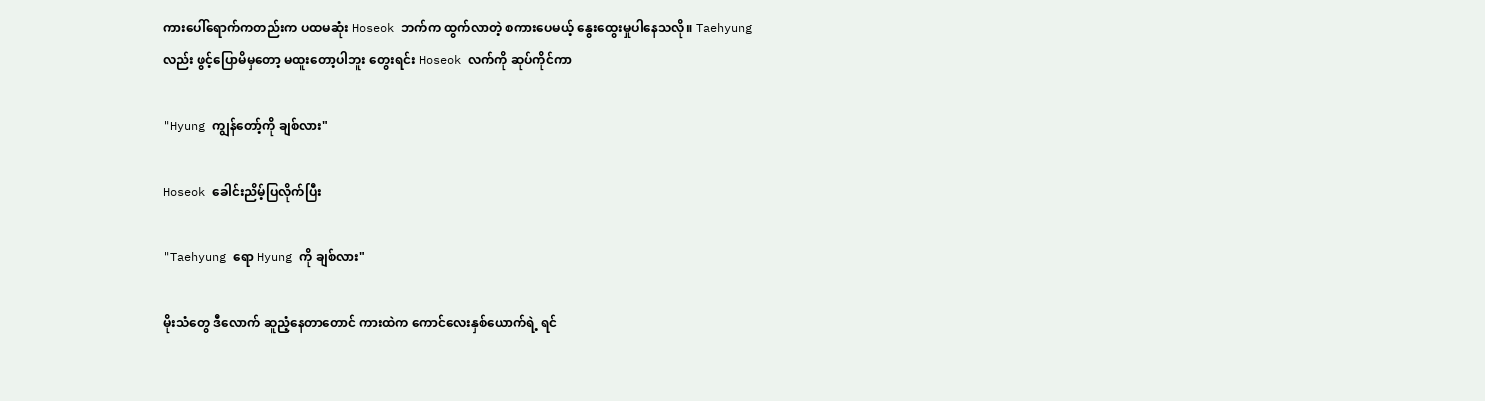ကားပေါ်ရောက်ကတည်းက ပထမဆုံး Hoseok ဘက်က ထွက်လာတဲ့ စကားပေမယ့် နွေးထွေးမှုပါနေသလို။ Taehyung လည်း ဖွင့်ပြောမိမှတော့ မထူးတော့ပါဘူး တွေးရင်း Hoseok လက်ကို ဆုပ်ကိုင်ကာ

"Hyung ကျွန်တော့်ကို ချစ်လား"

Hoseok ခေါင်းညိမ့်ပြလိုက်ပြီး

"Taehyung ရော Hyung ကို ချစ်လား"

မိုးသံတွေ ဒီလောက် ဆူညံ့နေတာတောင် ကားထဲက ကောင်လေးနှစ်ယောက်ရဲ့ ရင်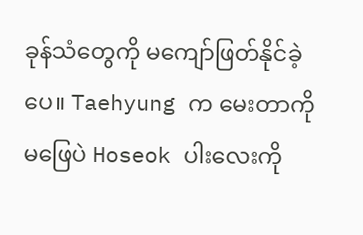ခုန်သံတွေကို မကျော်ဖြတ်နိုင်ခဲ့ပေ။ Taehyung က မေးတာကို မဖြေပဲ Hoseok ပါးလေးကို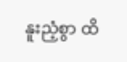နူးညံ့စွာ ထိ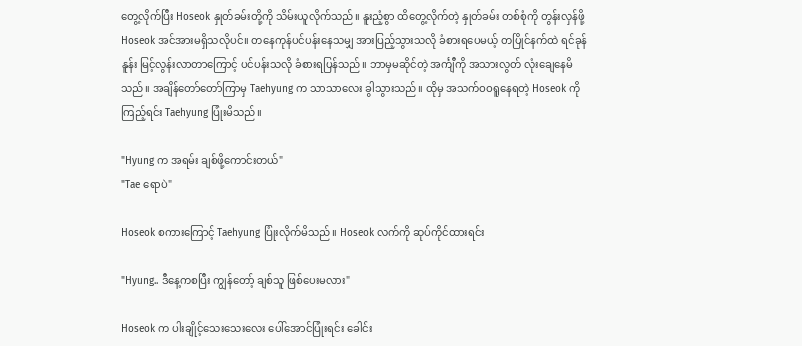တွေ့လိုက်ပြီး Hoseok နှုတ်ခမ်းတို့ကို သိမ်းယူလိုက်သည်။ နူးညံ့စွာ ထိတွေ့လိုက်တဲ့ နှုတ်ခမ်း တစ်စုံကို တွန်းလှန်ဖို့ Hoseok အင်အားမရှိသလိုပင်။ တနေကုန်ပင်ပန်းနေသမျှ အားပြည့်သွားသလို ခံစားရပေမယ့် တပြိုင်နက်ထဲ ရင်ခုန်နူန်း မြင့်လွန်းလာတာကြောင့် ပင်ပန်းသလို ခံစားရပြန်သည်။ ဘာမှမဆိုင်တဲ့ အင်္ကျီကို အသားလွတ် လုံးချေနေမိသည်။ အချိန်တော်တော်ကြာမှ Taehyung က သာသာလေး ခွါသွားသည်။ ထိုမှ အသက်ဝဝရူနေရတဲ့ Hoseok ကို ကြည့်ရင်း Taehyung ပြုံးမိသည်။

"Hyung က အရမ်း ချစ်ဖို့ကောင်းတယ်"
"Tae ရောပဲ"

Hoseok စကားကြောင့် Taehyung ပြုံးလိုက်မိသည်။ Hoseok လက်ကို ဆုပ်ကိုင်ထားရင်း

"Hyung.. ဒီနေ့ကစပြီး ကျွန်တော့် ချစ်သူ ဖြစ်ပေးမလား"

Hoseok က ပါးချိုင့်သေးသေးလေး ပေါ်အောင်ပြုံးရင်း ခေါင်း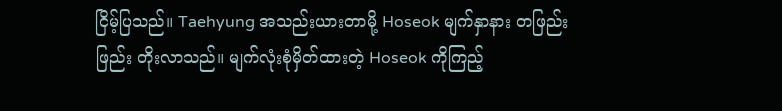ငြိမ့်ပြသည်။ Taehyung အသည်းယားတာမို့ Hoseok မျက်နှာနား တဖြည်းဖြည်း တိုးလာသည်။ မျက်လုံးစုံမှိတ်ထားတဲ့ Hoseok ကိုကြည့်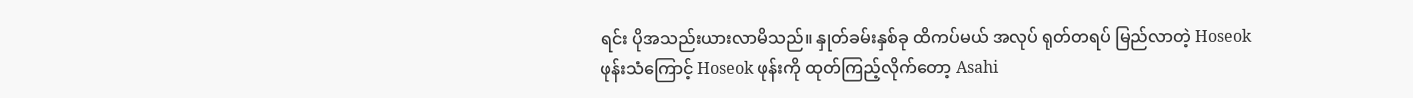ရင်း ပိုအသည်းယားလာမိသည်။ နှုတ်ခမ်းနှစ်ခု ထိကပ်မယ် အလုပ် ရုတ်တရပ် မြည်လာတဲ့ Hoseok ဖုန်းသံကြောင့် Hoseok ဖုန်းကို ထုတ်ကြည့်လိုက်တော့ Asahi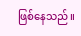ဖြစ်နေသည်။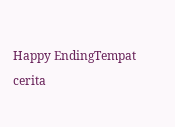Happy EndingTempat cerita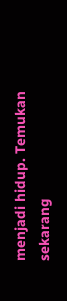menjadi hidup. Temukan sekarang